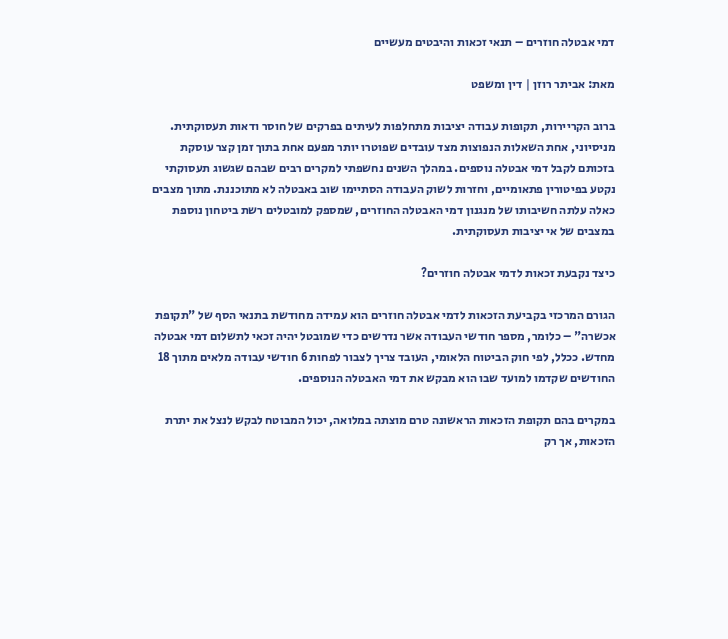דמי אבטלה חוזרים – תנאי זכאות והיבטים מעשיים

מאת: אביתר רוזן | דין ומשפט

ברוב הקריירות, תקופות עבודה יציבות מתחלפות לעיתים בפרקים של חוסר ודאות תעסוקתית. מניסיוני, אחת השאלות הנפוצות מצד עובדים שפוטרו יותר מפעם אחת בתוך זמן קצר עוסקת בזכותם לקבל דמי אבטלה נוספים. במהלך השנים נחשפתי למקרים רבים שבהם שגשוג תעסוקתי נקטע בפיטורין פתאומיים, וחזרות לשוק העבודה הסתיימו שוב באבטלה לא מתוכננת. מתוך מצבים כאלה עלתה חשיבותו של מנגנון דמי האבטלה החוזרים, שמספק למובטלים רשת ביטחון נוספת במצבים של אי יציבות תעסוקתית.

כיצד נקבעת זכאות לדמי אבטלה חוזרים?

הגורם המרכזי בקביעת הזכאות לדמי אבטלה חוזרים הוא עמידה מחודשת בתנאי הסף של "תקופת אכשרה" – כלומר, מספר חודשי העבודה אשר נדרשים כדי שמובטל יהיה זכאי לתשלום דמי אבטלה מחדש. ככלל, לפי חוק הביטוח הלאומי, העובד צריך לצבור לפחות 6 חודשי עבודה מלאים מתוך 18 החודשים שקדמו למועד שבו הוא מבקש את דמי האבטלה הנוספים.

במקרים בהם תקופת הזכאות הראשונה טרם מוצתה במלואה, יכול המבוטח לבקש לנצל את יתרת הזכאות, אך רק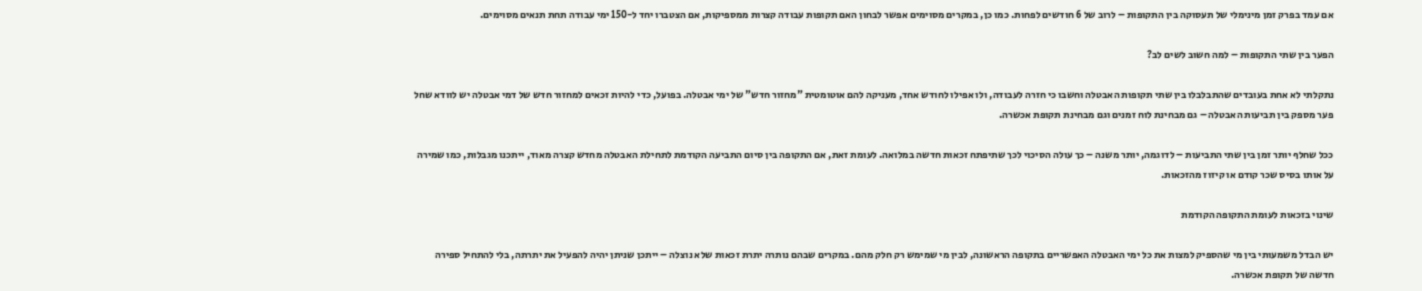אם עמד בפרק זמן מינימלי של תעסוקה בין התקופות – לרוב של 6 חודשים לפחות. כמו כן, במקרים מסוימים אפשר לבחון האם תקופות עבודה קצרות ממספיקות, אם הצטברו יחד ל-150 ימי עבודה תחת תנאים מסוימים.

הפער בין שתי התקופות – למה חשוב לשים לב?

נתקלתי לא אחת בעובדים שהתבלבלו בין שתי תקופות האבטלה וחשבו כי חזרה לעבודה, ולו אפילו לחודש אחד, מעניקה להם אוטומטית "מחזור חדש" של ימי אבטלה. בפועל, כדי להיות זכאים למחזור חדש של דמי אבטלה יש לוודא שחל פער מספק בין תביעות האבטלה – גם מבחינת לוח זמנים וגם מבחינת תקופת אכשרה.

ככל שחלף יותר זמן בין שתי התביעות – לדוגמה, יותר משנה – כך עולה הסיכוי לכך שתיפתח זכאות חדשה במלואה. לעומת זאת, אם התקופה בין סיום התביעה הקודמת לתחילת האבטלה מחדש קצרה מאוד, ייתכנו מגבלות, כמו שמירה על אותו בסיס שכר קודם או קיזוז מהזכאות.

שינוי בזכאות לעומת התקופה הקודמת

יש הבדל משמעותי בין מי שהספיק למצות את כל ימי האבטלה האפשריים בתקופה הראשונה, לבין מי שמימש רק חלק מהם. במקרים שבהם נותרה יתרת זכאות שלא נוצלה – ייתכן שניתן יהיה להפעיל את יתרתה, בלי להתחיל ספירה חדשה של תקופת אכשרה.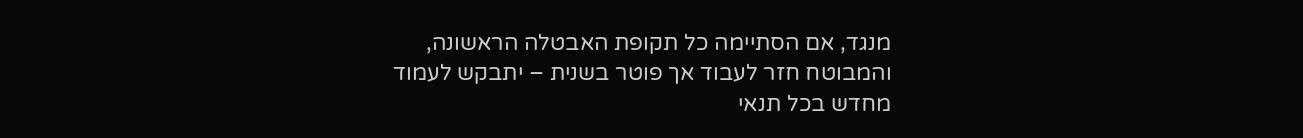מנגד, אם הסתיימה כל תקופת האבטלה הראשונה, והמבוטח חזר לעבוד אך פוטר בשנית – יתבקש לעמוד מחדש בכל תנאי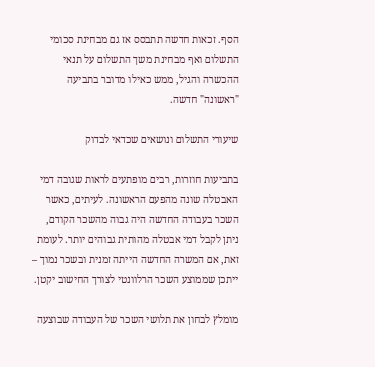הסף. זכאות חדשה תתבסס אז גם מבחינת סכומי התשלום ואף מבחינת משך התשלום על תנאי ההכשרה והגיל, ממש כאילו מדובר בתביעה "ראשונה" חדשה.

שיעורי התשלום ונושאים שכדאי לבדוק

בתביעות חוזרות, רבים מופתעים לראות שגובה דמי האבטלה שונה מהפעם הראשונה. לעיתים, כאשר השכר בעבודה החדשה היה גבוה מהשכר הקודם, ניתן לקבל דמי אבטלה מהותית גבוהים יותר. לעומת זאת, אם המשרה החדשה הייתה זמנית ובשכר נמוך – ייתכן שממוצע השכר הרלוונטי לצורך החישוב יקטן.

מומלץ לבחון את תלושי השכר של העבודה שבוצעה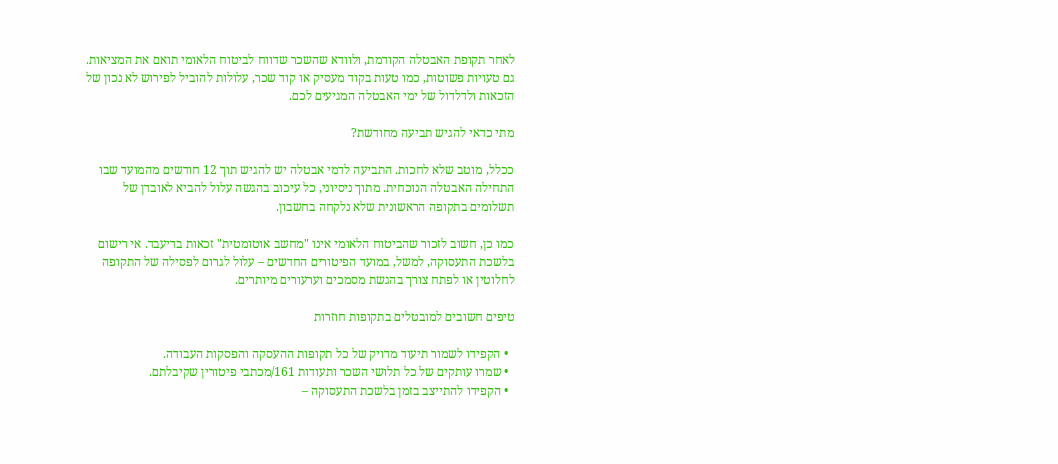לאחר תקופת האבטלה הקודמת, ולוודא שהשכר שדווח לביטוח הלאומי תואם את המציאות. גם טעויות פשוטות, כמו טעות בקוד מעסיק או קוד שכר, עלולות להוביל לפירוש לא נכון של הזכאות ולדלדול של ימי האבטלה המגיעים לכם.

מתי כדאי להגיש תביעה מחודשת?

ככלל, מוטב שלא לחכות. התביעה לדמי אבטלה יש להגיש תוך 12 חודשים מהמועד שבו התחילה האבטלה הנוכחית. מתוך ניסיוני, כל עיכוב בהגשה עלול להביא לאובדן של תשלומים בתקופה הראשונית שלא נלקחה בחשבון.

כמו כן, חשוב לזכור שהביטוח הלאומי אינו "מחשב אוטומטית" זכאות בדיעבד. אי רישום בלשכת התעסוקה, למשל, במועד הפיטורים החדשים – עלול לגרום לפסילה של התקופה לחלוטין או לפתח צורך בהגשת מסמכים וערעורים מיותרים.

טיפים חשובים למובטלים בתקופות חוזרות

  • הקפידו לשמור תיעוד מדויק של כל תקופות ההעסקה והפסקות העבודה.
  • שמרו עותקים של כל תלושי השכר ותעודות 161/מכתבי פיטורין שקיבלתם.
  • הקפידו להתייצב בזמן בלשכת התעסוקה –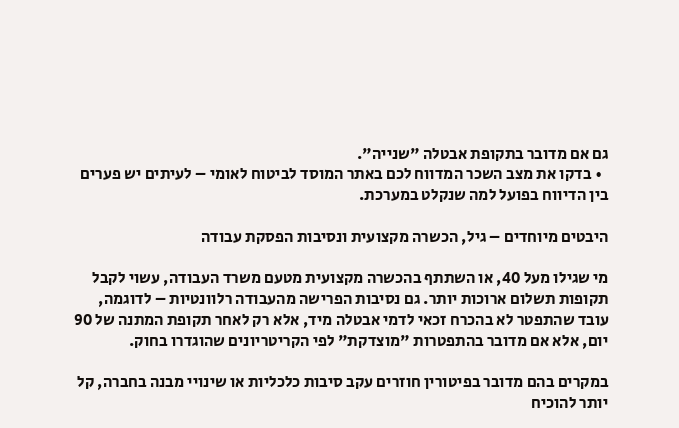גם אם מדובר בתקופת אבטלה "שנייה".
  • בדקו את מצב השכר המדווח לכם באתר המוסד לביטוח לאומי – לעיתים יש פערים בין הדיווח בפועל למה שנקלט במערכת.

היבטים מיוחדים – גיל, הכשרה מקצועית ונסיבות הפסקת עבודה

מי שגילו מעל 40, או השתתף בהכשרה מקצועית מטעם משרד העבודה, עשוי לקבל תקופות תשלום ארוכות יותר. גם נסיבות הפרישה מהעבודה רלוונטיות – לדוגמה, עובד שהתפטר לא בהכרח זכאי לדמי אבטלה מיד, אלא רק לאחר תקופת המתנה של 90 יום, אלא אם מדובר בהתפטרות "מוצדקת" לפי הקריטריונים שהוגדרו בחוק.

במקרים בהם מדובר בפיטורין חוזרים עקב סיבות כלכליות או שינויי מבנה בחברה, קל יותר להוכיח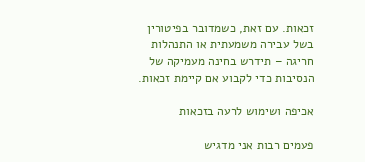זכאות. עם זאת, כשמדובר בפיטורין בשל עבירה משמעתית או התנהלות חריגה – תידרש בחינה מעמיקה של הנסיבות כדי לקבוע אם קיימת זכאות.

אכיפה ושימוש לרעה בזכאות

פעמים רבות אני מדגיש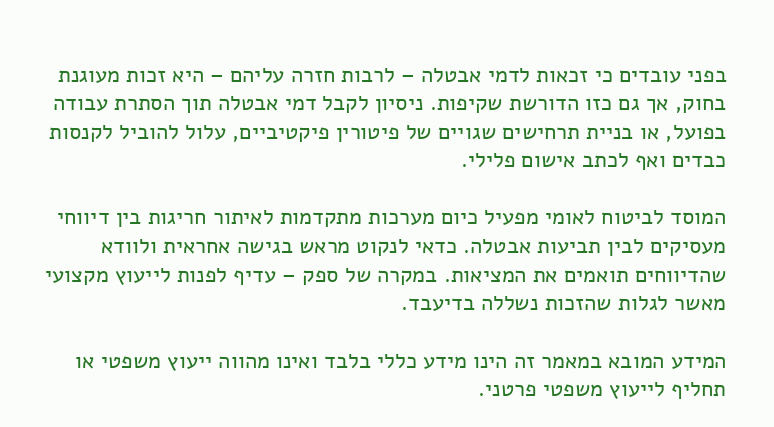בפני עובדים כי זכאות לדמי אבטלה – לרבות חזרה עליהם – היא זכות מעוגנת בחוק, אך גם כזו הדורשת שקיפות. ניסיון לקבל דמי אבטלה תוך הסתרת עבודה בפועל, או בניית תרחישים שגויים של פיטורין פיקטיביים, עלול להוביל לקנסות כבדים ואף לכתב אישום פלילי.

המוסד לביטוח לאומי מפעיל כיום מערכות מתקדמות לאיתור חריגות בין דיווחי מעסיקים לבין תביעות אבטלה. כדאי לנקוט מראש בגישה אחראית ולוודא שהדיווחים תואמים את המציאות. במקרה של ספק – עדיף לפנות לייעוץ מקצועי מאשר לגלות שהזכות נשללה בדיעבד.

המידע המובא במאמר זה הינו מידע כללי בלבד ואינו מהווה ייעוץ משפטי או תחליף לייעוץ משפטי פרטני.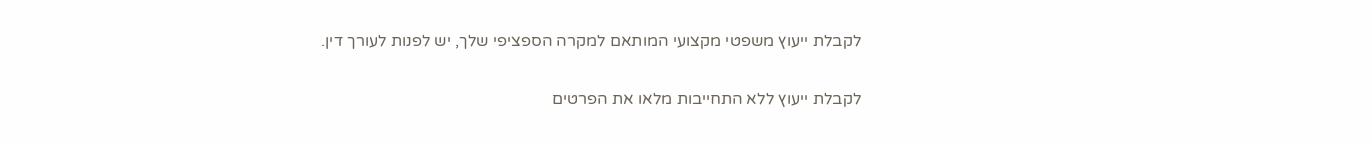לקבלת ייעוץ משפטי מקצועי המותאם למקרה הספציפי שלך, יש לפנות לעורך דין.

לקבלת ייעוץ ללא התחייבות מלאו את הפרטים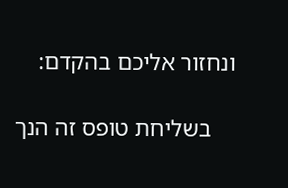ונחזור אליכם בהקדם:

    בשליחת טופס זה הנך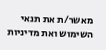מאשר/ת את תנאי השימוש ואת מדיניות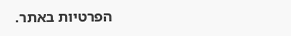הפרטיות באתר.